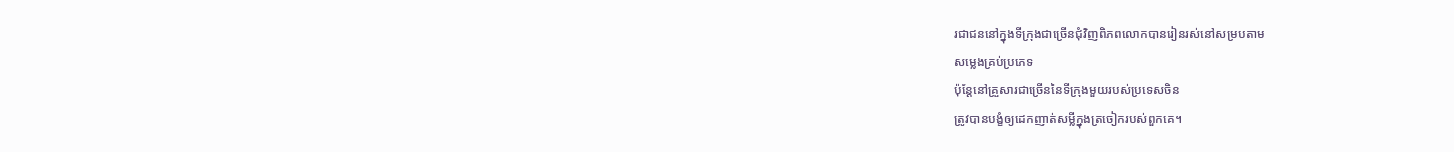រជាជននៅក្នុងទីក្រុងជាច្រើនជុំវិញពិភពលោកបានរៀនរស់នៅសម្របតាម
សម្លេងគ្រប់ប្រភេទ
ប៉ុន្តែនៅគ្រួសារជាច្រើននៃទីក្រុងមួយរបស់ប្រទេសចិន
ត្រូវបានបង្ខំឲ្យដេកញាត់សម្លីក្នុងត្រចៀករបស់ពួកគេ។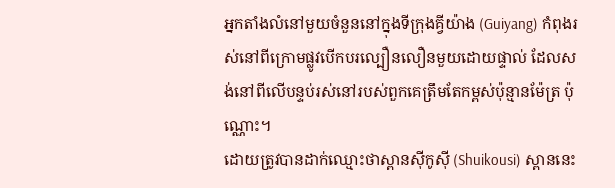អ្នកតាំងលំនៅមួយចំនួននៅក្នុងទីក្រុងគ្វីយ៉ាង (Guiyang) កំពុងរស់នៅពីក្រោមផ្លូវបើកបរល្បឿនលឿនមួយដោយផ្ទាល់ ដែលសង់នៅពីលើបន្ទប់រស់នៅរបស់ពួកគេត្រឹមតែកម្ពស់ប៉ុន្មានម៉ែត្រ ប៉ុណ្ណោះ។
ដោយត្រូវបានដាក់ឈ្មោះថាស្ពានស៊ីកូស៊ី (Shuikousi) ស្ពាននេះ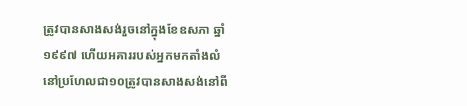ត្រូវបានសាងសង់រួចនៅក្នុងខែឧសភា ឆ្នាំ១៩៩៧ ហើយអគាររបស់អ្នកមកតាំងលំនៅប្រហែលជា១០ត្រូវបានសាងសង់នៅពី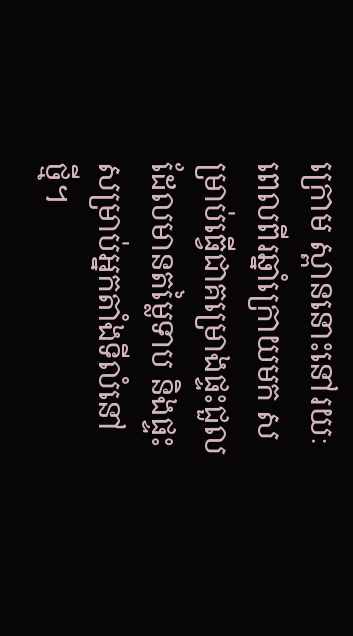ក្រោម ស្ពាននោះនៅរយៈពេលពីរឆ្នាំក្រោយមក សម្រាប់ធ្វើជាគម្រោងផ្ទះជួលដែលមានតម្លៃទាប និងផ្ទះសម្រាប់អ្នកតាំងទីលំនៅថ្មី។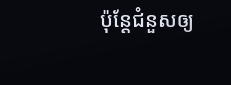ប៉ុន្តែជំនួសឲ្យ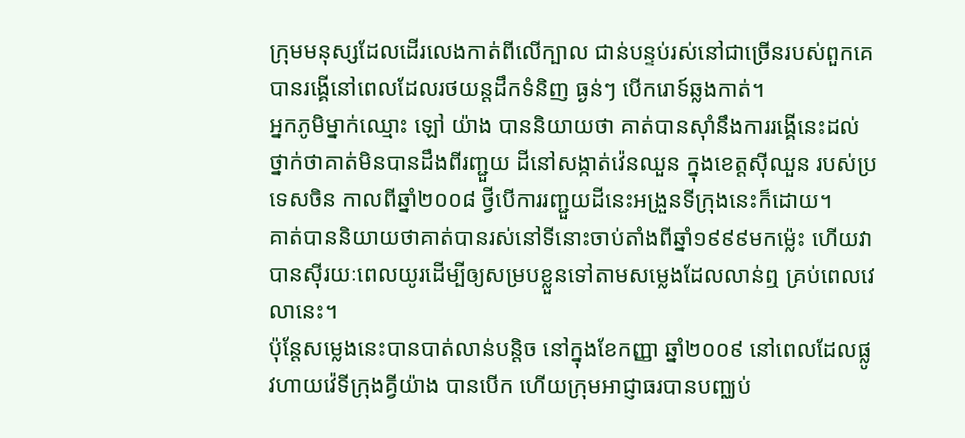ក្រុមមនុស្សដែលដើរលេងកាត់ពីលើក្បាល ជាន់បន្ទប់រស់នៅជាច្រើនរបស់ពួកគេបានរង្គើនៅពេលដែលរថយន្តដឹកទំនិញ ធ្ងន់ៗ បើករោទ៍ឆ្លងកាត់។
អ្នកភូមិម្នាក់ឈ្មោះ ឡៅ យ៉ាង បាននិយាយថា គាត់បានស៊ាំនឹងការរង្គើនេះដល់ថ្នាក់ថាគាត់មិនបានដឹងពីរញ្ជួយ ដីនៅសង្កាត់វ៉េនឈួន ក្នុងខេត្តស៊ីឈួន របស់ប្រទេសចិន កាលពីឆ្នាំ២០០៨ ថ្វីបើការរញ្ជួយដីនេះអង្រួនទីក្រុងនេះក៏ដោយ។
គាត់បាននិយាយថាគាត់បានរស់នៅទីនោះចាប់តាំងពីឆ្នាំ១៩៩៩មកម្ល៉េះ ហើយវាបានស៊ីរយៈពេលយូរដើម្បីឲ្យសម្របខ្លួនទៅតាមសម្លេងដែលលាន់ឮ គ្រប់ពេលវេលានេះ។
ប៉ុន្តែសម្លេងនេះបានបាត់លាន់បន្តិច នៅក្នុងខែកញ្ញា ឆ្នាំ២០០៩ នៅពេលដែលផ្លូវហាយវ៉េទីក្រុងគ្វីយ៉ាង បានបើក ហើយក្រុមអាជ្ញាធរបានបញ្ឈប់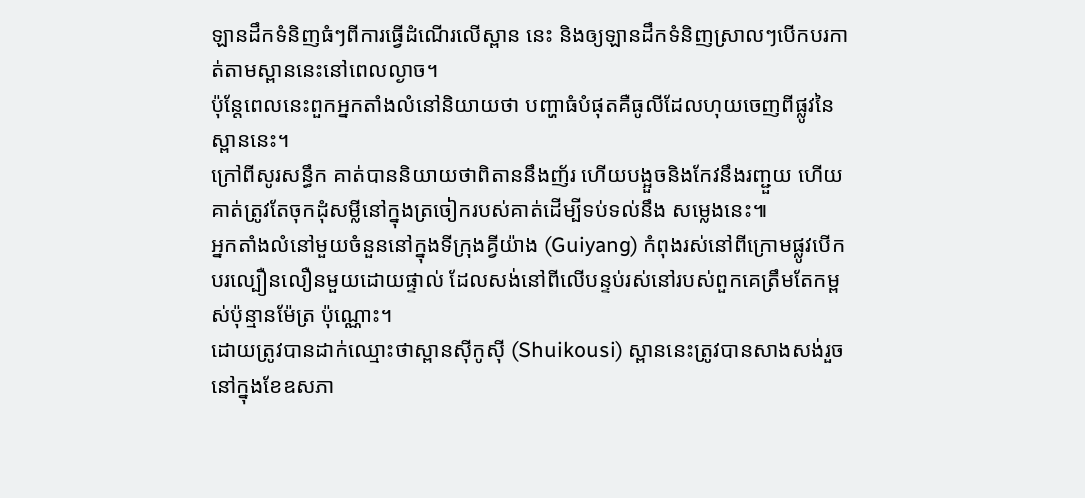ឡានដឹកទំនិញធំៗពីការធ្វើដំណើរលើស្ពាន នេះ និងឲ្យឡានដឹកទំនិញស្រាលៗបើកបរកាត់តាមស្ពាននេះនៅពេលល្ងាច។
ប៉ុន្តែពេលនេះពួកអ្នកតាំងលំនៅនិយាយថា បញ្ហាធំបំផុតគឺធូលីដែលហុយចេញពីផ្លូវនៃស្ពាននេះ។
ក្រៅពីសូរសន្ធឹក គាត់បាននិយាយថាពិតាននឹងញ័រ ហើយបង្អួចនិងកែវនឹងរញ្ជួយ ហើយគាត់ត្រូវតែចុកដុំសម្លីនៅក្នុងត្រចៀករបស់គាត់ដើម្បីទប់ទល់នឹង សម្លេងនេះ៕
អ្នកតាំងលំនៅមួយចំនួននៅក្នុងទីក្រុងគ្វីយ៉ាង (Guiyang) កំពុងរស់នៅពីក្រោមផ្លូវបើកបរល្បឿនលឿនមួយដោយផ្ទាល់ ដែលសង់នៅពីលើបន្ទប់រស់នៅរបស់ពួកគេត្រឹមតែកម្ពស់ប៉ុន្មានម៉ែត្រ ប៉ុណ្ណោះ។
ដោយត្រូវបានដាក់ឈ្មោះថាស្ពានស៊ីកូស៊ី (Shuikousi) ស្ពាននេះត្រូវបានសាងសង់រួចនៅក្នុងខែឧសភា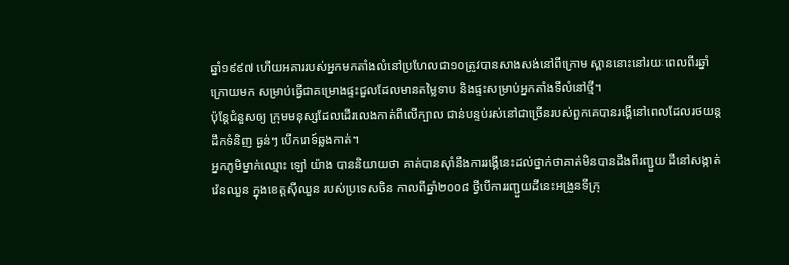ឆ្នាំ១៩៩៧ ហើយអគាររបស់អ្នកមកតាំងលំនៅប្រហែលជា១០ត្រូវបានសាងសង់នៅពីក្រោម ស្ពាននោះនៅរយៈពេលពីរឆ្នាំក្រោយមក សម្រាប់ធ្វើជាគម្រោងផ្ទះជួលដែលមានតម្លៃទាប និងផ្ទះសម្រាប់អ្នកតាំងទីលំនៅថ្មី។
ប៉ុន្តែជំនួសឲ្យ ក្រុមមនុស្សដែលដើរលេងកាត់ពីលើក្បាល ជាន់បន្ទប់រស់នៅជាច្រើនរបស់ពួកគេបានរង្គើនៅពេលដែលរថយន្តដឹកទំនិញ ធ្ងន់ៗ បើករោទ៍ឆ្លងកាត់។
អ្នកភូមិម្នាក់ឈ្មោះ ឡៅ យ៉ាង បាននិយាយថា គាត់បានស៊ាំនឹងការរង្គើនេះដល់ថ្នាក់ថាគាត់មិនបានដឹងពីរញ្ជួយ ដីនៅសង្កាត់វ៉េនឈួន ក្នុងខេត្តស៊ីឈួន របស់ប្រទេសចិន កាលពីឆ្នាំ២០០៨ ថ្វីបើការរញ្ជួយដីនេះអង្រួនទីក្រុ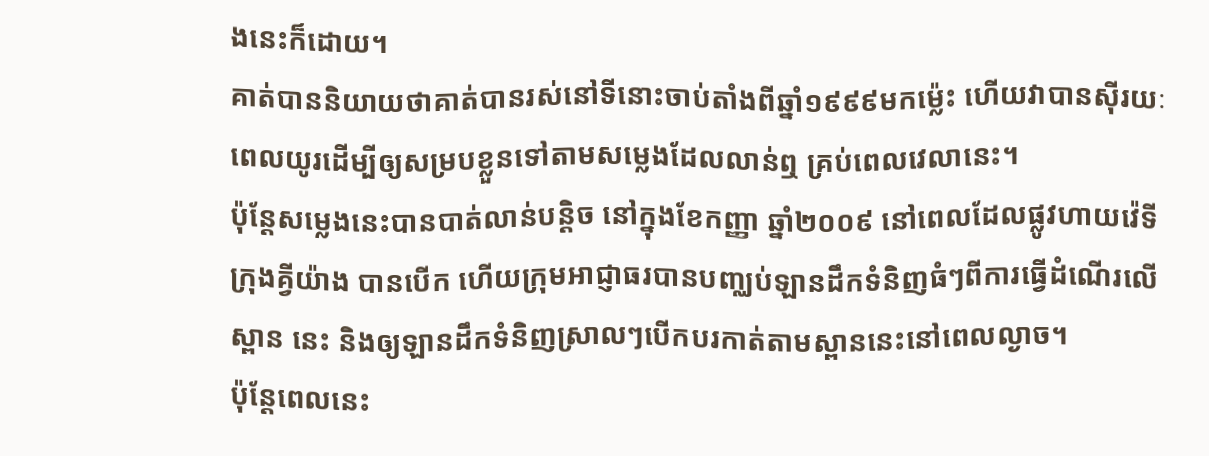ងនេះក៏ដោយ។
គាត់បាននិយាយថាគាត់បានរស់នៅទីនោះចាប់តាំងពីឆ្នាំ១៩៩៩មកម្ល៉េះ ហើយវាបានស៊ីរយៈពេលយូរដើម្បីឲ្យសម្របខ្លួនទៅតាមសម្លេងដែលលាន់ឮ គ្រប់ពេលវេលានេះ។
ប៉ុន្តែសម្លេងនេះបានបាត់លាន់បន្តិច នៅក្នុងខែកញ្ញា ឆ្នាំ២០០៩ នៅពេលដែលផ្លូវហាយវ៉េទីក្រុងគ្វីយ៉ាង បានបើក ហើយក្រុមអាជ្ញាធរបានបញ្ឈប់ឡានដឹកទំនិញធំៗពីការធ្វើដំណើរលើស្ពាន នេះ និងឲ្យឡានដឹកទំនិញស្រាលៗបើកបរកាត់តាមស្ពាននេះនៅពេលល្ងាច។
ប៉ុន្តែពេលនេះ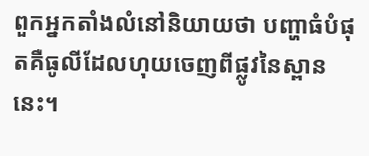ពួកអ្នកតាំងលំនៅនិយាយថា បញ្ហាធំបំផុតគឺធូលីដែលហុយចេញពីផ្លូវនៃស្ពាននេះ។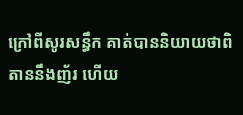ក្រៅពីសូរសន្ធឹក គាត់បាននិយាយថាពិតាននឹងញ័រ ហើយ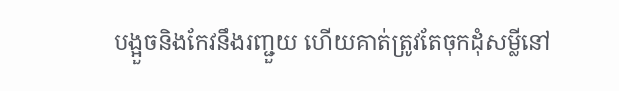បង្អួចនិងកែវនឹងរញ្ជួយ ហើយគាត់ត្រូវតែចុកដុំសម្លីនៅ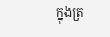ក្នុងត្រ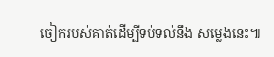ចៀករបស់គាត់ដើម្បីទប់ទល់នឹង សម្លេងនេះ៕